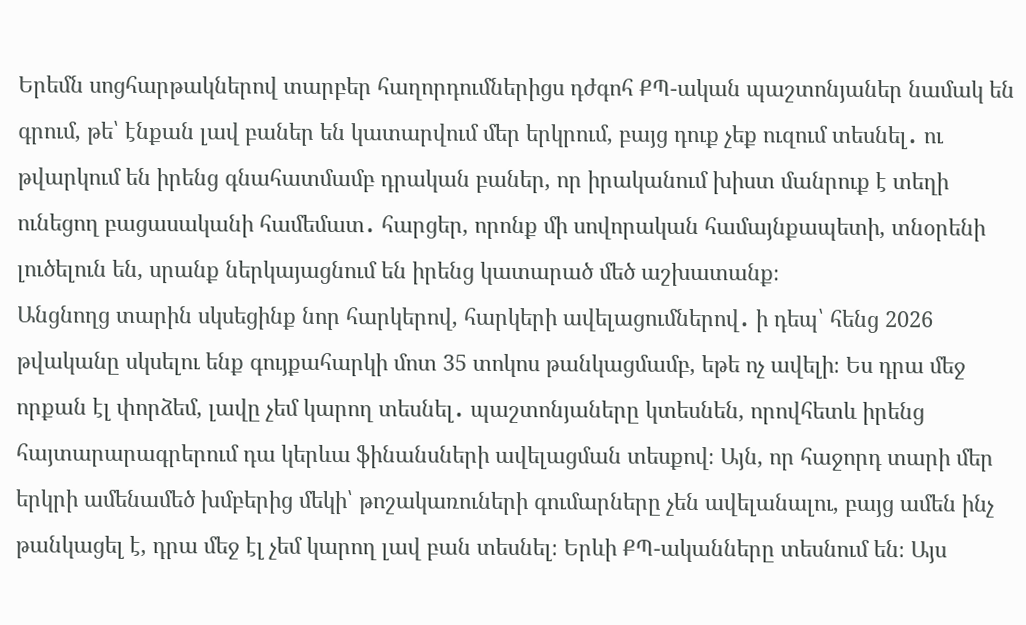Երեմն սոցհարթակներով տարբեր հաղորդումներիցս դժգոհ ՔՊ-ական պաշտոնյաներ նամակ են գրում, թե՝ էնքան լավ բաներ են կատարվում մեր երկրում, բայց դուք չեք ուզում տեսնել․ ու թվարկում են իրենց գնահատմամբ դրական բաներ, որ իրականում խիստ մանրուք է տեղի ունեցող բացասականի համեմատ․ հարցեր, որոնք մի սովորական համայնքապետի, տնօրենի լուծելուն են, սրանք ներկայացնում են իրենց կատարած մեծ աշխատանք։
Անցնողց տարին սկսեցինք նոր հարկերով, հարկերի ավելացումներով․ ի դեպ՝ հենց 2026 թվականը սկսելու ենք գույքահարկի մոտ 35 տոկոս թանկացմամբ, եթե ոչ ավելի։ Ես դրա մեջ որքան էլ փորձեմ, լավը չեմ կարող տեսնել․ պաշտոնյաները կտեսնեն, որովհետև իրենց հայտարարագրերում դա կերևա ֆինանսների ավելացման տեսքով։ Այն, որ հաջորդ տարի մեր երկրի ամենամեծ խմբերից մեկի՝ թոշակառուների գումարները չեն ավելանալու, բայց ամեն ինչ թանկացել է, դրա մեջ էլ չեմ կարող լավ բան տեսնել։ Երևի ՔՊ-ականները տեսնում են։ Այս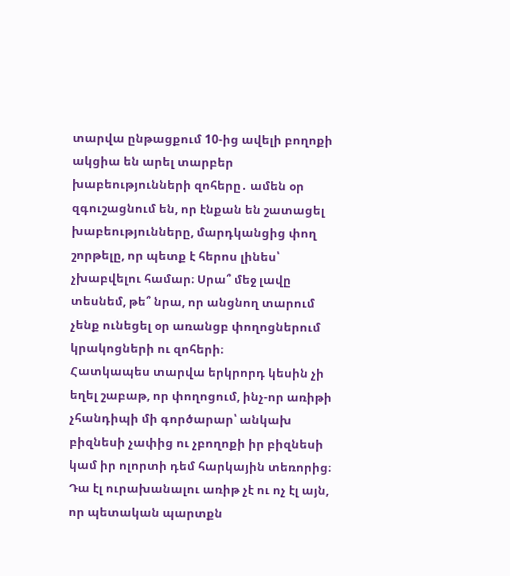տարվա ընթացքում 10-ից ավելի բողոքի ակցիա են արել տարբեր խաբեությունների զոհերը․ ամեն օր զգուշացնում են, որ էնքան են շատացել խաբեությունները, մարդկանցից փող շորթելը, որ պետք է հերոս լինես՝ չխաբվելու համար։ Սրա՞ մեջ լավը տեսնեմ, թե՞ նրա, որ անցնող տարում չենք ունեցել օր առանցբ փողոցներում կրակոցների ու զոհերի։
Հատկապես տարվա երկրորդ կեսին չի եղել շաբաթ, որ փողոցում, ինչ-որ առիթի չհանդիպի մի գործարար՝ անկախ բիզնեսի չափից ու չբողոքի իր բիզնեսի կամ իր ոլորտի դեմ հարկային տեռորից։ Դա էլ ուրախանալու առիթ չէ ու ոչ էլ այն, որ պետական պարտքն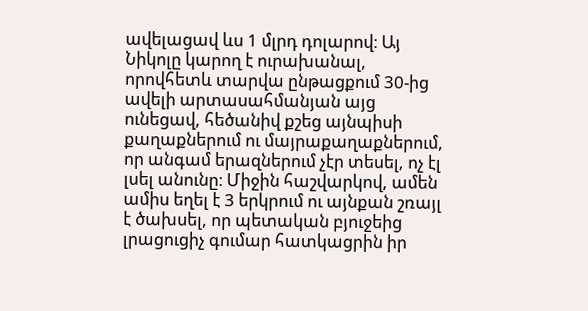ավելացավ ևս 1 մլրդ դոլարով։ Այ Նիկոլը կարող է ուրախանալ, որովհետև տարվա ընթացքում 30-ից ավելի արտասահմանյան այց ունեցավ, հեծանիվ քշեց այնպիսի քաղաքներում ու մայրաքաղաքներում, որ անգամ երազներում չէր տեսել, ոչ էլ լսել անունը։ Միջին հաշվարկով, ամեն ամիս եղել է 3 երկրում ու այնքան շռայլ է ծախսել, որ պետական բյուջեից լրացուցիչ գումար հատկացրին իր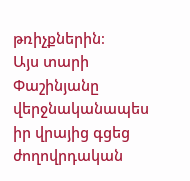թռիչքներին։
Այս տարի Փաշինյանը վերջնականապես իր վրայից գցեց ժողովրդական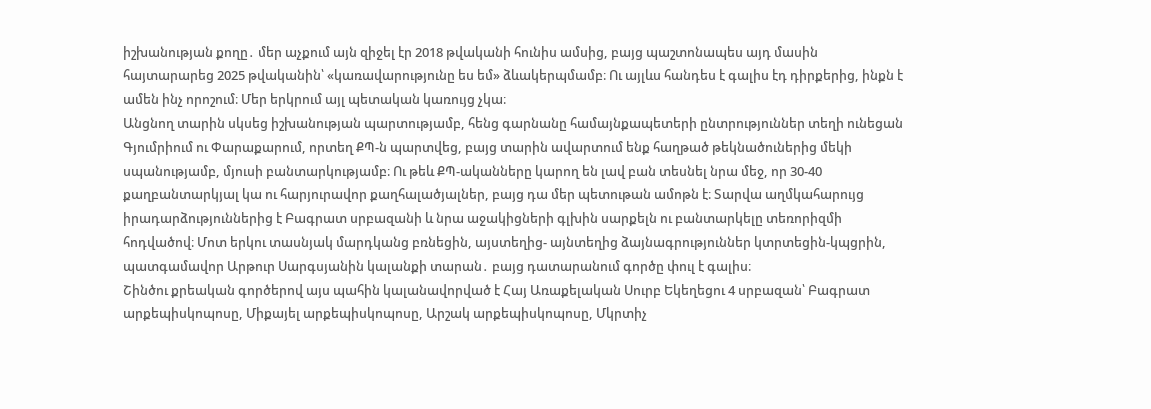իշխանության քողը․ մեր աչքում այն զիջել էր 2018 թվականի հունիս ամսից, բայց պաշտոնապես այդ մասին հայտարարեց 2025 թվականին՝ «կառավարությունը ես եմ» ձևակերպմամբ։ Ու այլևս հանդես է գալիս էդ դիրքերից, ինքն է ամեն ինչ որոշում։ Մեր երկրում այլ պետական կառույց չկա։
Անցնող տարին սկսեց իշխանության պարտությամբ, հենց գարնանը համայնքապետերի ընտրություններ տեղի ունեցան Գյումրիում ու Փարաքարում, որտեղ ՔՊ-ն պարտվեց, բայց տարին ավարտում ենք հաղթած թեկնածուներից մեկի սպանությամբ, մյուսի բանտարկությամբ։ Ու թեև ՔՊ-ականները կարող են լավ բան տեսնել նրա մեջ, որ 30-40 քաղբանտարկյալ կա ու հարյուրավոր քաղհալածյալներ, բայց դա մեր պետութան ամոթն է։ Տարվա աղմկահարույց իրադարձություններից է Բագրատ սրբազանի և նրա աջակիցների գլխին սարքելն ու բանտարկելը տեռորիզմի հոդվածով։ Մոտ երկու տասնյակ մարդկանց բռնեցին, այստեղից- այնտեղից ձայնագրություններ կտրտեցին-կպցրին, պատգամավոր Արթուր Սարգսյանին կալանքի տարան․ բայց դատարանում գործը փուլ է գալիս։
Շինծու քրեական գործերով այս պահին կալանավորված է Հայ Առաքելական Սուրբ Եկեղեցու 4 սրբազան՝ Բագրատ արքեպիսկոպոսը, Միքայել արքեպիսկոպոսը, Արշակ արքեպիսկոպոսը, Մկրտիչ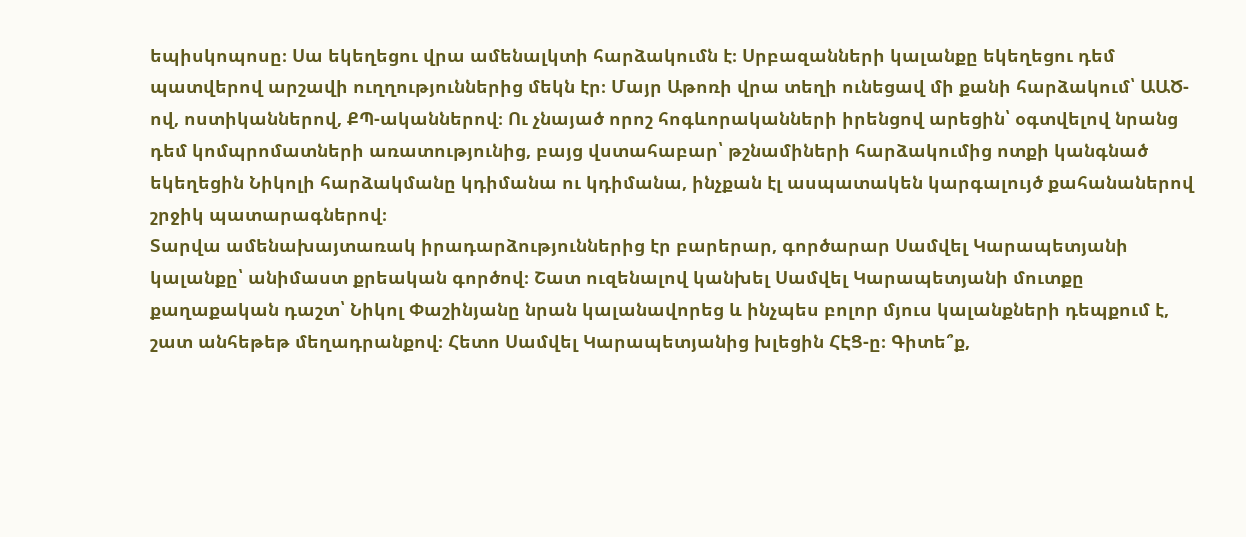եպիսկոպոսը։ Սա եկեղեցու վրա ամենալկտի հարձակումն է։ Սրբազանների կալանքը եկեղեցու դեմ պատվերով արշավի ուղղություններից մեկն էր։ Մայր Աթոռի վրա տեղի ունեցավ մի քանի հարձակում՝ ԱԱԾ-ով, ոստիկաններով, ՔՊ-ականներով։ Ու չնայած որոշ հոգևորականների իրենցով արեցին՝ օգտվելով նրանց դեմ կոմպրոմատների առատությունից, բայց վստահաբար՝ թշնամիների հարձակումից ոտքի կանգնած եկեղեցին Նիկոլի հարձակմանը կդիմանա ու կդիմանա, ինչքան էլ ասպատակեն կարգալույծ քահանաներով շրջիկ պատարագներով։
Տարվա ամենախայտառակ իրադարձություններից էր բարերար, գործարար Սամվել Կարապետյանի կալանքը՝ անիմաստ քրեական գործով։ Շատ ուզենալով կանխել Սամվել Կարապետյանի մուտքը քաղաքական դաշտ՝ Նիկոլ Փաշինյանը նրան կալանավորեց և ինչպես բոլոր մյուս կալանքների դեպքում է, շատ անհեթեթ մեղադրանքով։ Հետո Սամվել Կարապետյանից խլեցին ՀԷՑ-ը։ Գիտե՞ք,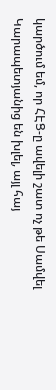կարծում եմ, որ ՀԷՑ-ը ավելի շատ ոչ թե Սամվել Կարապետյանից են խլել, այլ հայ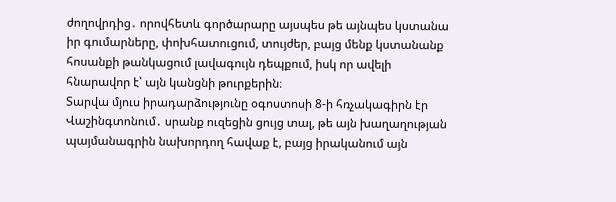ժողովրդից․ որովհետև գործարարը այսպես թե այնպես կստանա իր գումարները, փոխհատուցում, տույժեր, բայց մենք կստանանք հոսանքի թանկացում լավագույն դեպքում, իսկ որ ավելի հնարավոր է՝ այն կանցնի թուրքերին։
Տարվա մյուս իրադարձությունը օգոստոսի 8-ի հռչակագիրն էր Վաշինգտոնում․ սրանք ուզեցին ցույց տալ, թե այն խաղաղության պայմանագրին նախորդող հավաք է, բայց իրականում այն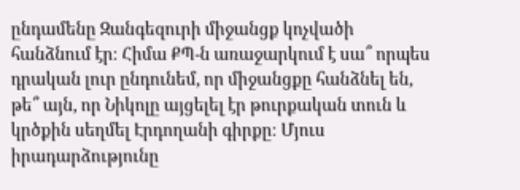ընդամենը Զանգեզուրի միջանցք կոչվածի հանձնում էր։ Հիմա ՔՊ-ն առաջարկում է սա՞ որպես դրական լուր ընդունեմ, որ միջանցքը հանձնել են, թե՞ այն, որ Նիկոլը այցելել էր թուրքական տուն և կրծքին սեղմել Էրդողանի գիրքը։ Մյուս իրադարձությունը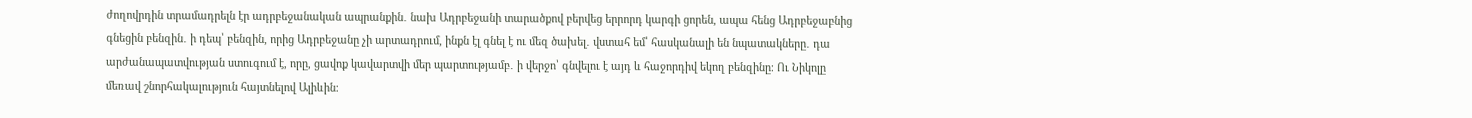ժողովրդին տրամադրելն էր ադրբեջանական ապրանքին․ նախ Ադրբեջանի տարածքով բերվեց երրորդ կարգի ցորեն, ապա հենց Ադրբեջաբնից գնեցին բենզին․ ի դեպ՝ բենզին, որից Ադրբեջանը չի արտադրում, ինքն էլ գնել է ու մեզ ծախել․ վստահ եմ՝ հասկանալի են նպատակները․ դա արժանապատվության ստուգում է, որը, ցավոք կավարտվի մեր պարտությամբ․ ի վերջո՝ գնվելու է այդ և հաջորդիվ եկող բենզինը։ Ու Նիկոլը մեռավ շնորհակալություն հայտնելով Ալիևին։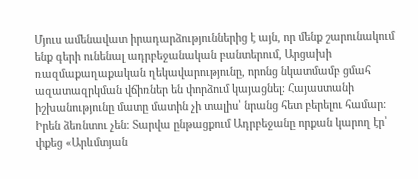Մյուս ամենավատ իրադարձություններից է այն, որ մենք շարունակում ենք գերի ունենալ ադրբեջանական բանտերում, Արցախի ռազմաքաղաքական ղեկավարությունը, որոնց նկատմամբ ցմահ ազատազրկման վճիռներ են փորձում կայացնել։ Հայաստանի իշխանությունը մատը մատին չի տալիս՝ նրանց հետ բերելու համար։ Իրեն ձեռնտու չեն։ Տարվա ընթացքում Ադրբեջանը որքան կարող էր՝ փքեց «Արևմտյան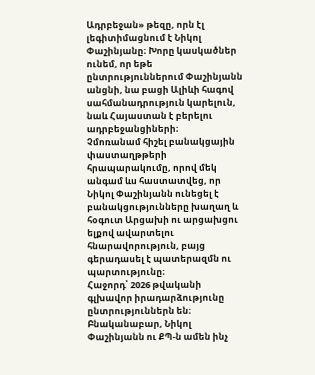Ադրբեջան» թեզը, որն էլ լեգիտիմացնում է Նիկոլ Փաշինյանը։ Խորը կասկածներ ունեմ, որ եթե ընտրություններում Փաշինյանն անցնի, նա բացի Ալիևի հագով սահմանադրություն կարելուն, նաև Հայաստան է բերելու ադրբեջանցիների։
Չմոռանամ հիշել բանակցային փաստաղթթերի հրապարակումը, որով մեկ անգամ ևս հաստատվեց, որ Նիկոլ Փաշինյանն ունեցել է բանակցությունները խաղաղ և հօգուտ Արցախի ու արցախցու ելքով ավարտելու հնարավորություն, բայց գերադասել է պատերազմն ու պարտությունը։
Հաջորդ՝ 2026 թվականի գլխավոր իրադարձությունը ընտրություններն են։ Բնականաբար, Նիկոլ Փաշինյանն ու ՔՊ-ն ամեն ինչ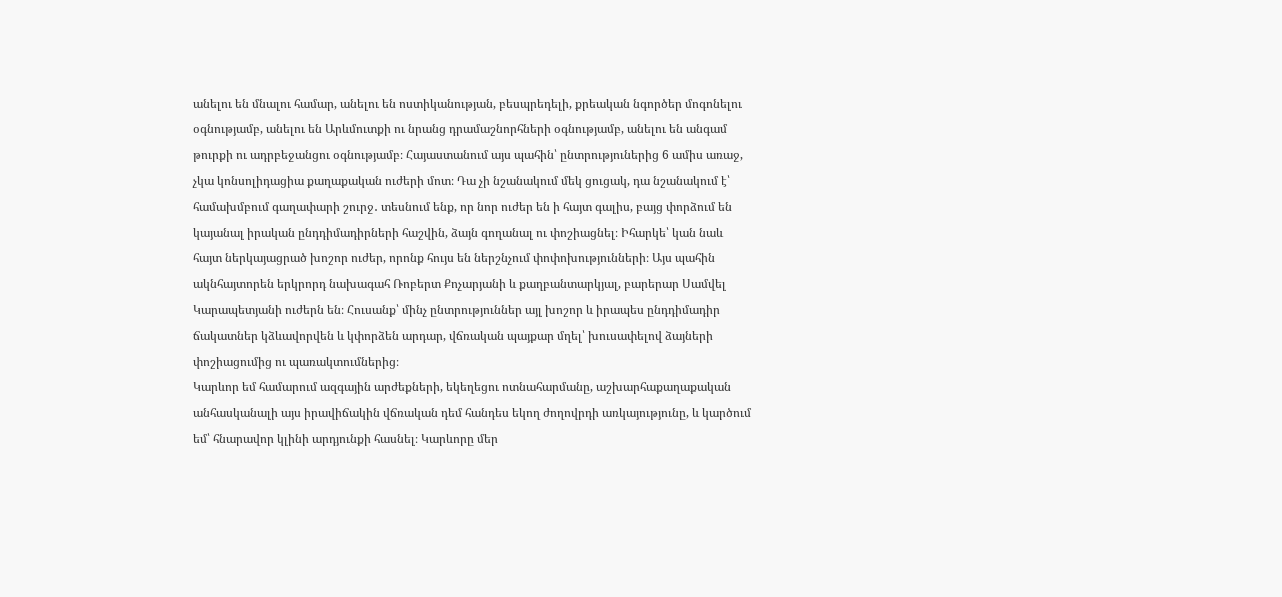անելու են մնալու համար, անելու են ոստիկանության, բեսպրեդելի, քրեական նգործեր մոգոնելու օգնությամբ, անելու են Արևմուտքի ու նրանց դրամաշնորհների օգնությամբ, անելու են անգամ թուրքի ու ադրբեջանցու օգնությամբ։ Հայաստանում այս պահին՝ ընտրություներից 6 ամիս առաջ, չկա կոնսոլիդացիա քաղաքական ուժերի մոտ։ Դա չի նշանակում մեկ ցուցակ, դա նշանակում է՝ համախմբում գաղափարի շուրջ․ տեսնում ենք, որ նոր ուժեր են ի հայտ գալիս, բայց փորձում են կայանալ իրական ընդդիմադիրների հաշվին, ձայն գողանալ ու փոշիացնել։ Իհարկե՝ կան նաև հայտ ներկայացրած խոշոր ուժեր, որոնք հույս են ներշնչում փոփոխությունների։ Այս պահին ակնհայտորեն երկրորդ նախագահ Ռոբերտ Քոչարյանի և քաղբանտարկյալ, բարերար Սամվել Կարապետյանի ուժերն են։ Հուսանք՝ մինչ ընտրություններ այլ խոշոր և իրապես ընդդիմադիր ճակատներ կձևավորվեն և կփորձեն արդար, վճռական պայքար մղել՝ խուսափելով ձայների փոշիացումից ու պառակտումներից։
Կարևոր եմ համարում ազգային արժեքների, եկեղեցու ոտնահարմանը, աշխարհաքաղաքական անհասկանալի այս իրավիճակին վճռական դեմ հանդես եկող ժողովրդի առկայությունը, և կարծում եմ՝ հնարավոր կլինի արդյունքի հասնել։ Կարևորը մեր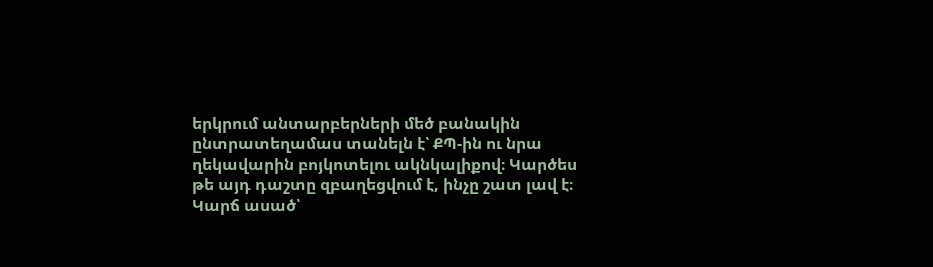երկրում անտարբերների մեծ բանակին ընտրատեղամաս տանելն է՝ ՔՊ-ին ու նրա ղեկավարին բոյկոտելու ակնկալիքով։ Կարծես թե այդ դաշտը զբաղեցվում է, ինչը շատ լավ է։
Կարճ ասած՝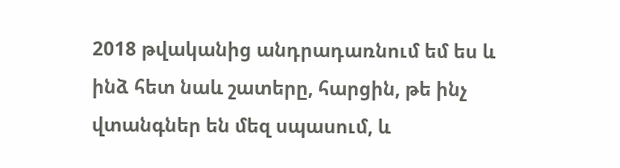2018 թվականից անդրադառնում եմ ես և ինձ հետ նաև շատերը, հարցին, թե ինչ վտանգներ են մեզ սպասում, և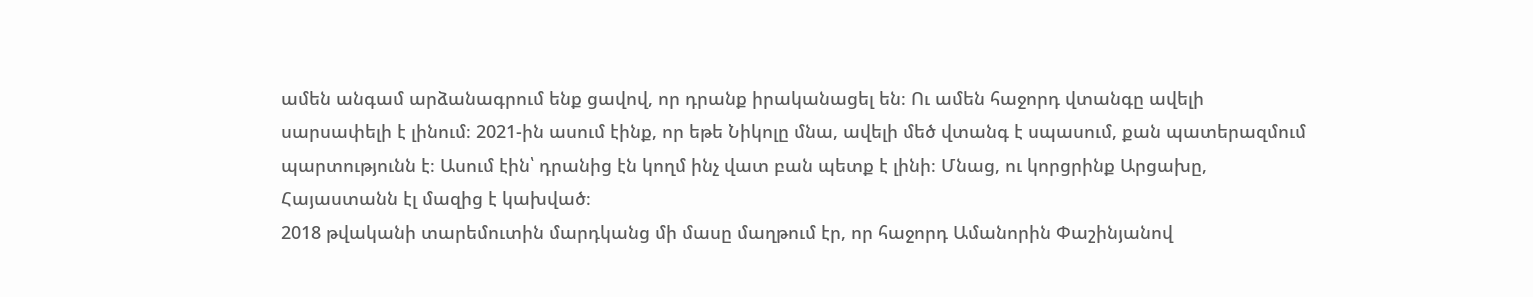ամեն անգամ արձանագրում ենք ցավով, որ դրանք իրականացել են։ Ու ամեն հաջորդ վտանգը ավելի սարսափելի է լինում։ 2021-ին ասում էինք, որ եթե Նիկոլը մնա, ավելի մեծ վտանգ է սպասում, քան պատերազմում պարտությունն է։ Ասում էին՝ դրանից էն կողմ ինչ վատ բան պետք է լինի։ Մնաց, ու կորցրինք Արցախը, Հայաստանն էլ մազից է կախված։
2018 թվականի տարեմուտին մարդկանց մի մասը մաղթում էր, որ հաջորդ Ամանորին Փաշինյանով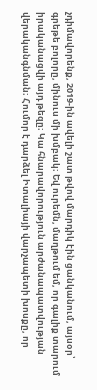չդիմավորենք, 2019-ին ավելի շատ թվով մարդիկ էին ցանկանում, այսօր՝ գրեթե բոլորը, մինուս մի խմբակ։ Եվ ուրեմն, մաղթում եմ, որ գալիք տարում իրականացվի այդ թեզը։ Կա հնարավորություն արժանապատվության վերականգնման։ Հումոր է դարձել Իտալիայի վարչապետի խոսքը, որ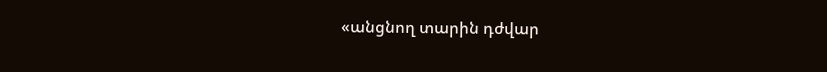«անցնող տարին դժվար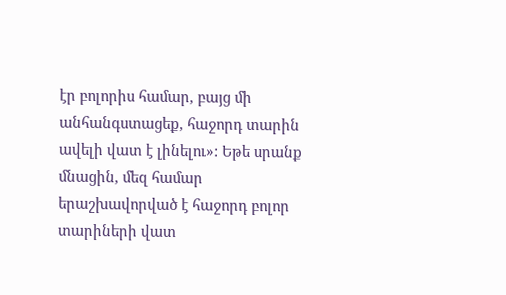էր բոլորիս համար, բայց մի անհանգստացեք, հաջորդ տարին ավելի վատ է լինելու»: Եթե սրանք մնացին, մեզ համար երաշխավորված է հաջորդ բոլոր տարիների վատ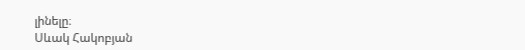լինելը։
Սևակ Հակոբյան